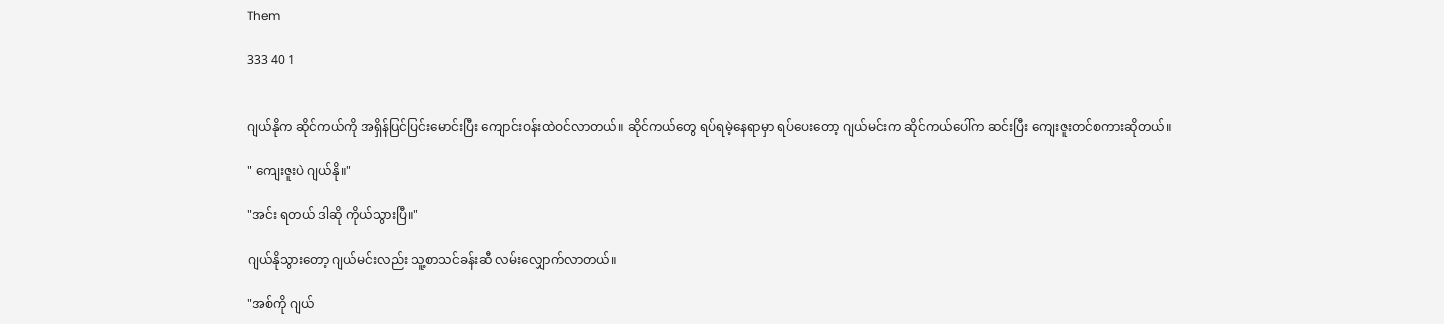Them

333 40 1


ဂျယ်နိုက ဆိုင်ကယ်ကို အရှိန်ပြင်ပြင်းမောင်းပြီး ကျောင်းဝန်းထဲဝင်လာတယ်။ ဆိုင်ကယ်တွေ ရပ်ရမဲ့နေရာမှာ ရပ်ပေးတော့ ဂျယ်မင်းက ဆိုင်ကယ်ပေါ်က ဆင်းပြီး ကျေးဇူးတင်စကားဆိုတယ်။

" ကျေးဇူးပဲ ဂျယ်နို။"

"အင်း ရတယ် ဒါဆို ကိုယ်သွားပြီ။"

ဂျယ်နိုသွားတော့ ဂျယ်မင်းလည်း သူ့စာသင်ခန်းဆီ လမ်းလျှောက်လာတယ်။

"အစ်ကို ဂျယ်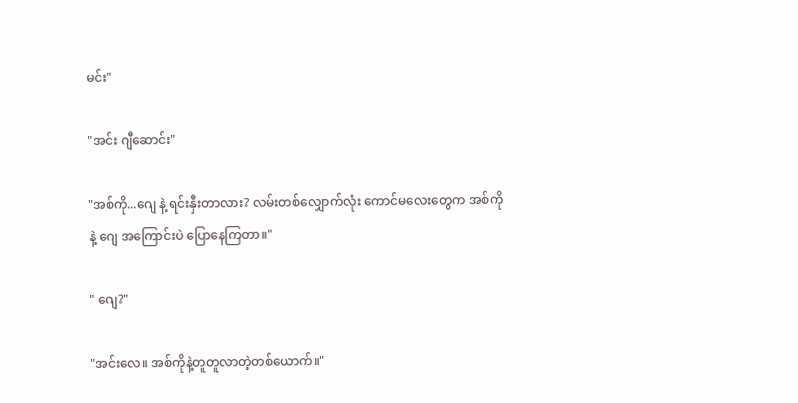မင်း"

"အင်း ဂျီဆောင်း"

"အစ်ကို...ဂျေ နဲ့ ရင်းနှီးတာလား? လမ်းတစ်လျှောက်လုံး ကောင်မလေးတွေက အစ်ကိုနဲ့ ဂျေ အကြောင်းပဲ ပြောနေကြတာ။"

" ဂျေ?"

"အင်းလေ။ အစ်ကိုနဲ့တူတူလာတဲ့တစ်ယောက်။"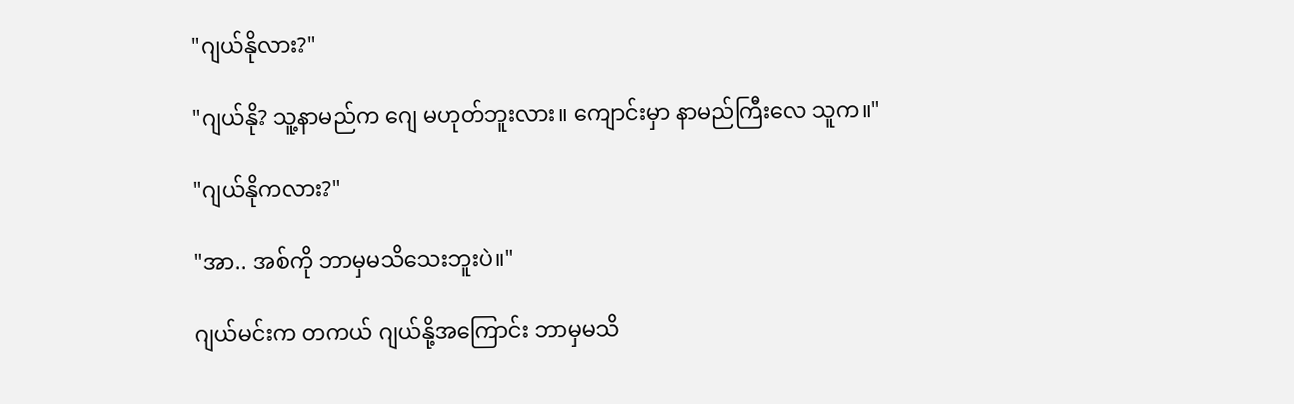"ဂျယ်နိုလား?"

"ဂျယ်နို? သူ့နာမည်က ဂျေ မဟုတ်ဘူးလား။ ကျောင်းမှာ နာမည်ကြီးလေ သူက။"

"ဂျယ်နိုကလား?"

"အာ.. အစ်ကို ဘာမှမသိသေးဘူးပဲ။"

ဂျယ်မင်းက တကယ် ဂျယ်နို့အကြောင်း ဘာမှမသိ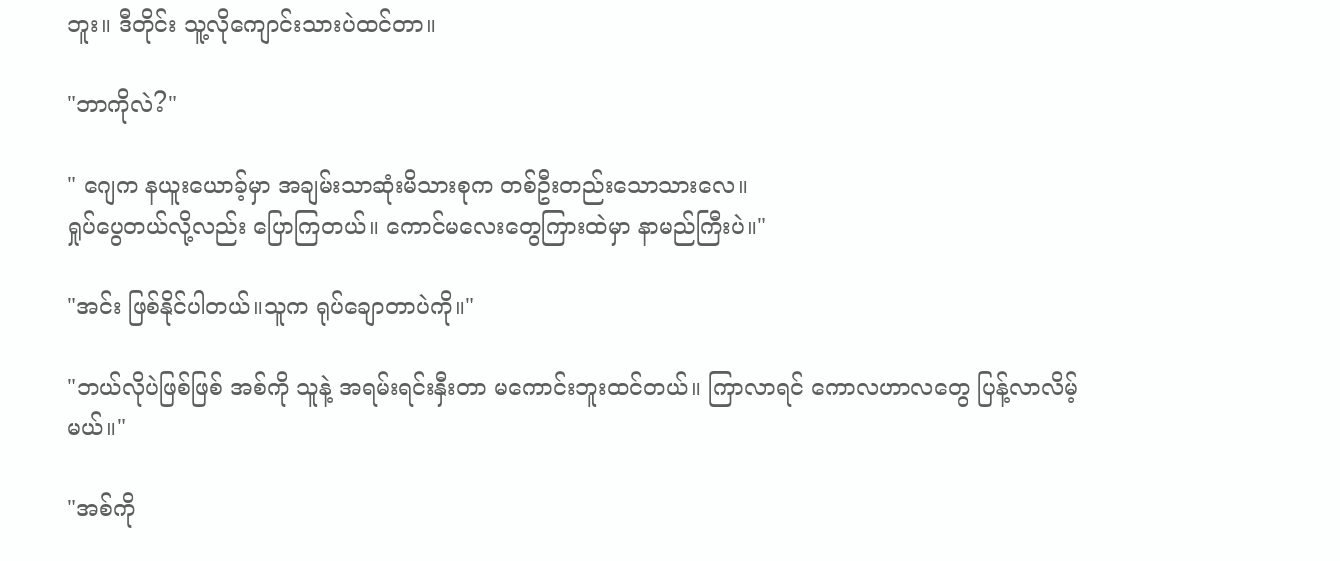ဘူး။ ဒီတိုင်း သူ့လိုကျောင်းသားပဲထင်တာ။

"ဘာကိုလဲ?"

" ဂျေက နယူးယောခ့်မှာ အချမ်းသာဆုံးမိသားစုက တစ်ဦးတည်းသောသားလေ။
ရှုပ်ပွေတယ်လို့လည်း ပြောကြတယ်။ ကောင်မလေးတွေကြားထဲမှာ နာမည်ကြီးပဲ။"

"အင်း ဖြစ်နိုင်ပါတယ်။သူက ရုပ်ချောတာပဲကို။"

"ဘယ်လိုပဲဖြစ်ဖြစ် အစ်ကို သူနဲ့ အရမ်းရင်းနှီးတာ မကောင်းဘူးထင်တယ်။ ကြာလာရင် ကောလဟာလတွေ ပြန့်လာလိမ့်မယ်။"

"အစ်ကို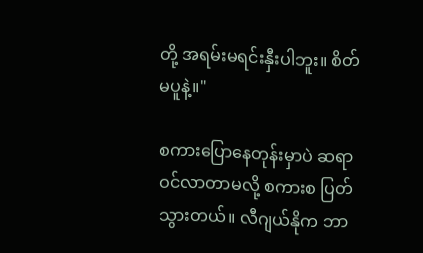တို့ အရမ်းမရင်းနှီးပါဘူး။ စိတ်မပူနဲ့။"

စကားပြောနေတုန်းမှာပဲ ဆရာဝင်လာတာမလို့ စကားစ ပြတ်သွားတယ်။ လီဂျယ်နိုက ဘာ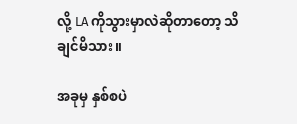လို့ LA ကိုသွားမှာလဲဆိုတာတော့ သိချင်မိသား။

အခုမှ နှစ်စပဲ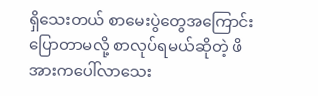ရှိသေးတယ် စာမေးပွဲတွေအကြောင်းပြောတာမလို့ စာလုပ်ရမယ်ဆိုတဲ့ ဖိအားကပေါ်လာသေး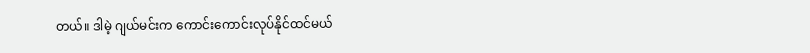တယ်။ ဒါမဲ့ ဂျယ်မင်းက ကောင်းကောင်းလုပ်နိုင်ထင်မယ်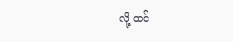လို့ ထင်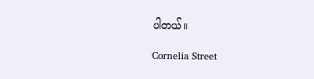ပါတယ်။

Cornelia Street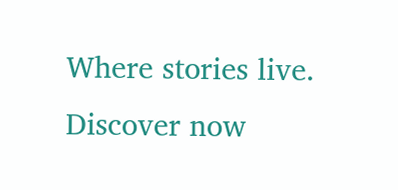Where stories live. Discover now